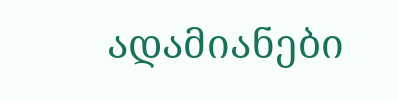ადამიანები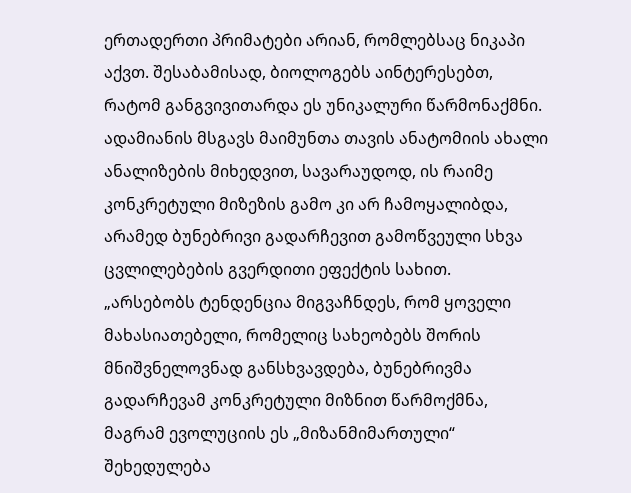ერთადერთი პრიმატები არიან, რომლებსაც ნიკაპი აქვთ. შესაბამისად, ბიოლოგებს აინტერესებთ, რატომ განგვივითარდა ეს უნიკალური წარმონაქმნი. ადამიანის მსგავს მაიმუნთა თავის ანატომიის ახალი ანალიზების მიხედვით, სავარაუდოდ, ის რაიმე კონკრეტული მიზეზის გამო კი არ ჩამოყალიბდა, არამედ ბუნებრივი გადარჩევით გამოწვეული სხვა ცვლილებების გვერდითი ეფექტის სახით.
„არსებობს ტენდენცია მიგვაჩნდეს, რომ ყოველი მახასიათებელი, რომელიც სახეობებს შორის მნიშვნელოვნად განსხვავდება, ბუნებრივმა გადარჩევამ კონკრეტული მიზნით წარმოქმნა, მაგრამ ევოლუციის ეს „მიზანმიმართული“ შეხედულება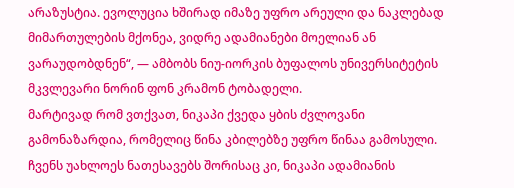არაზუსტია. ევოლუცია ხშირად იმაზე უფრო არეული და ნაკლებად მიმართულების მქონეა, ვიდრე ადამიანები მოელიან ან ვარაუდობდნენ“, — ამბობს ნიუ-იორკის ბუფალოს უნივერსიტეტის მკვლევარი ნორინ ფონ კრამონ ტობადელი.
მარტივად რომ ვთქვათ, ნიკაპი ქვედა ყბის ძვლოვანი გამონაზარდია, რომელიც წინა კბილებზე უფრო წინაა გამოსული. ჩვენს უახლოეს ნათესავებს შორისაც კი, ნიკაპი ადამიანის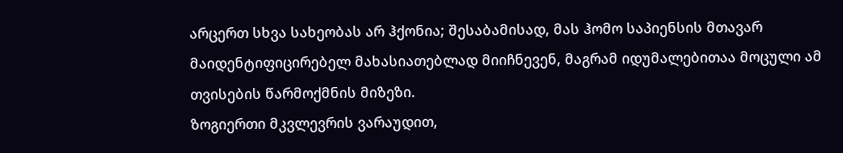არცერთ სხვა სახეობას არ ჰქონია; შესაბამისად, მას ჰომო საპიენსის მთავარ მაიდენტიფიცირებელ მახასიათებლად მიიჩნევენ, მაგრამ იდუმალებითაა მოცული ამ თვისების წარმოქმნის მიზეზი.
ზოგიერთი მკვლევრის ვარაუდით,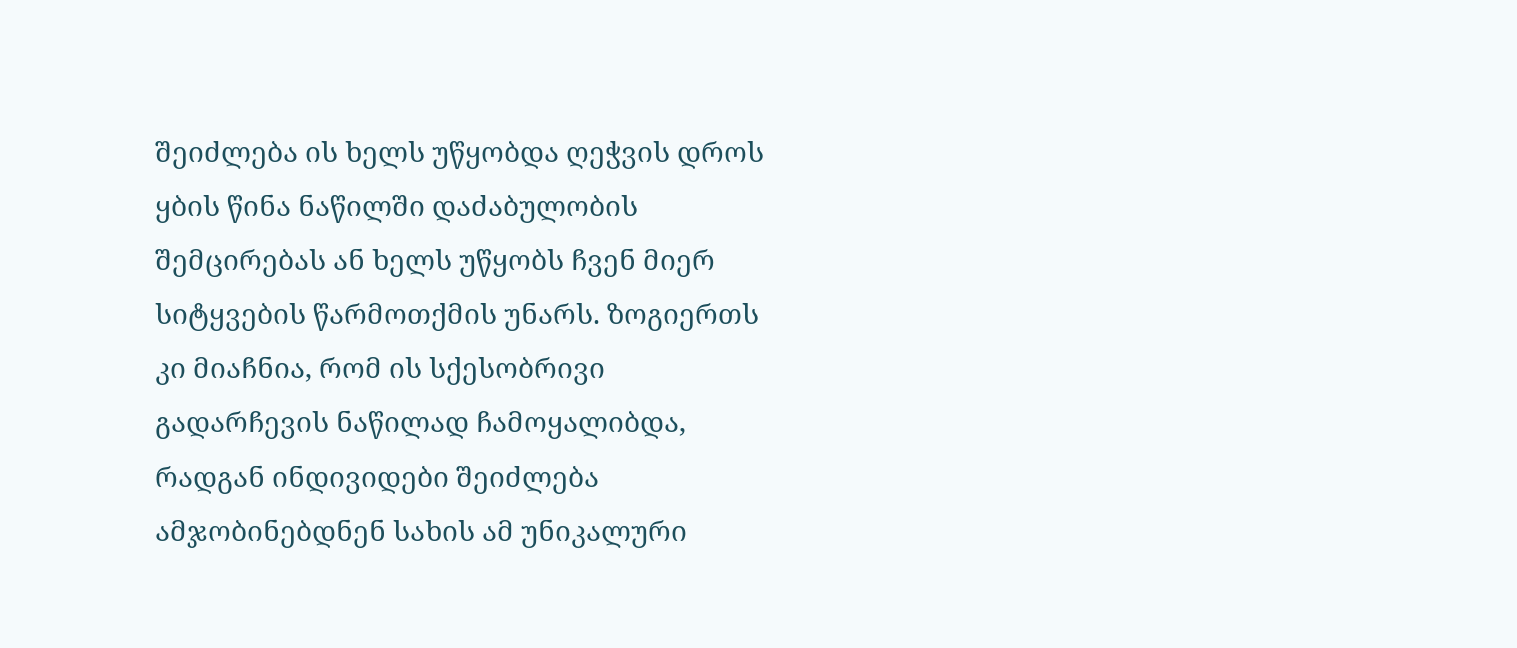შეიძლება ის ხელს უწყობდა ღეჭვის დროს ყბის წინა ნაწილში დაძაბულობის შემცირებას ან ხელს უწყობს ჩვენ მიერ სიტყვების წარმოთქმის უნარს. ზოგიერთს კი მიაჩნია, რომ ის სქესობრივი გადარჩევის ნაწილად ჩამოყალიბდა, რადგან ინდივიდები შეიძლება ამჯობინებდნენ სახის ამ უნიკალური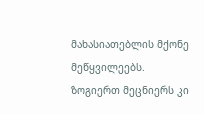მახასიათებლის მქონე მეწყვილეებს.
ზოგიერთ მეცნიერს კი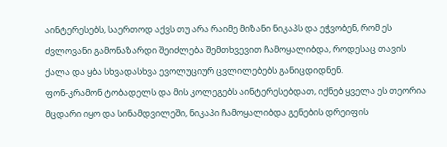აინტერესებს, საერთოდ აქვს თუ არა რაიმე მიზანი ნიკაპს და ეჭვობენ, რომ ეს ძვლოვანი გამონაზარდი შეიძლება შემთხვევით ჩამოყალიბდა, როდესაც თავის ქალა და ყბა სხვადასხვა ევოლუციურ ცვლილებებს განიცდიდნენ.
ფონ-კრამონ ტობადელს და მის კოლეგებს აინტერესებდათ, იქნებ ყველა ეს თეორია მცდარი იყო და სინამდვილეში, ნიკაპი ჩამოყალიბდა გენების დრეიფის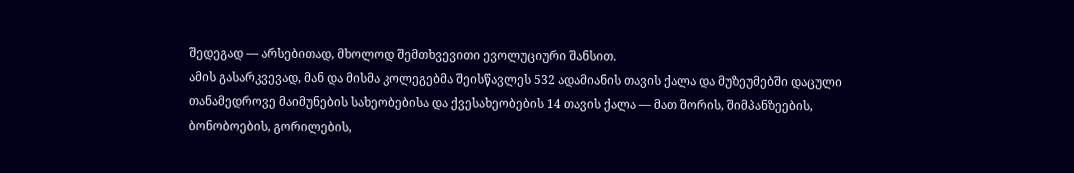შედეგად — არსებითად, მხოლოდ შემთხვევითი ევოლუციური შანსით.
ამის გასარკვევად, მან და მისმა კოლეგებმა შეისწავლეს 532 ადამიანის თავის ქალა და მუზეუმებში დაცული თანამედროვე მაიმუნების სახეობებისა და ქვესახეობების 14 თავის ქალა — მათ შორის, შიმპანზეების, ბონობოების, გორილების,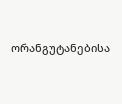ორანგუტანებისა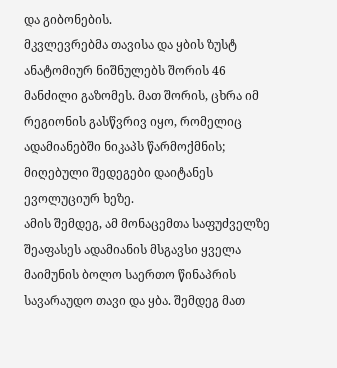და გიბონების.
მკვლევრებმა თავისა და ყბის ზუსტ ანატომიურ ნიშნულებს შორის 46 მანძილი გაზომეს. მათ შორის, ცხრა იმ რეგიონის გასწვრივ იყო, რომელიც ადამიანებში ნიკაპს წარმოქმნის; მიღებული შედეგები დაიტანეს ევოლუციურ ხეზე.
ამის შემდეგ, ამ მონაცემთა საფუძველზე შეაფასეს ადამიანის მსგავსი ყველა მაიმუნის ბოლო საერთო წინაპრის სავარაუდო თავი და ყბა. შემდეგ მათ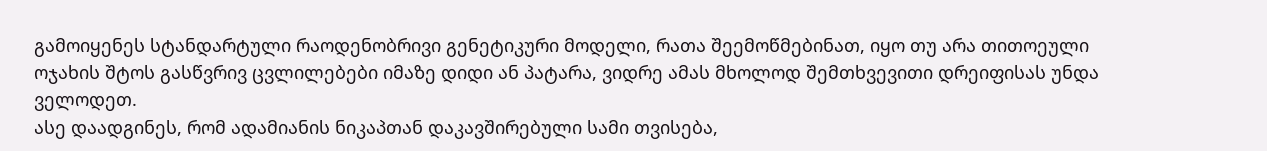გამოიყენეს სტანდარტული რაოდენობრივი გენეტიკური მოდელი, რათა შეემოწმებინათ, იყო თუ არა თითოეული ოჯახის შტოს გასწვრივ ცვლილებები იმაზე დიდი ან პატარა, ვიდრე ამას მხოლოდ შემთხვევითი დრეიფისას უნდა ველოდეთ.
ასე დაადგინეს, რომ ადამიანის ნიკაპთან დაკავშირებული სამი თვისება,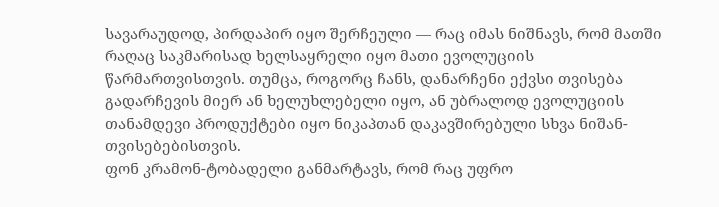სავარაუდოდ, პირდაპირ იყო შერჩეული — რაც იმას ნიშნავს, რომ მათში რაღაც საკმარისად ხელსაყრელი იყო მათი ევოლუციის წარმართვისთვის. თუმცა, როგორც ჩანს, დანარჩენი ექვსი თვისება გადარჩევის მიერ ან ხელუხლებელი იყო, ან უბრალოდ ევოლუციის თანამდევი პროდუქტები იყო ნიკაპთან დაკავშირებული სხვა ნიშან-თვისებებისთვის.
ფონ კრამონ-ტობადელი განმარტავს, რომ რაც უფრო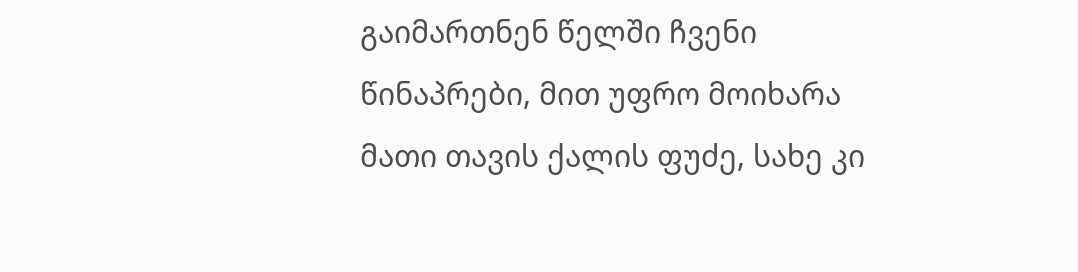გაიმართნენ წელში ჩვენი წინაპრები, მით უფრო მოიხარა მათი თავის ქალის ფუძე, სახე კი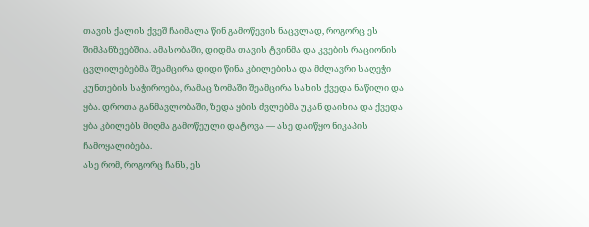თავის ქალის ქვეშ ჩაიმალა წინ გამოწევის ნაცვლად, როგორც ეს შიმპანზეებშია. ამასობაში, დიდმა თავის ტვინმა და კვების რაციონის ცვლილებებმა შეამცირა დიდი წინა კბილებისა და მძლავრი საღეჭი კუნთების საჭიროება, რამაც ზომაში შეამცირა სახის ქვედა ნაწილი და ყბა. დროთა განმავლობაში, ზედა ყბის ძვლებმა უკან დაიხია და ქვედა ყბა კბილებს მიღმა გამოწეული დატოვა — ასე დაიწყო ნიკაპის ჩამოყალიბება.
ასე რომ, როგორც ჩანს, ეს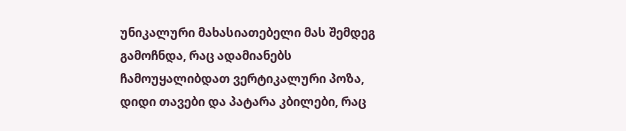უნიკალური მახასიათებელი მას შემდეგ გამოჩნდა, რაც ადამიანებს ჩამოუყალიბდათ ვერტიკალური პოზა, დიდი თავები და პატარა კბილები, რაც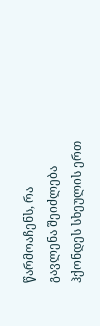წარმოაჩენს, რა გავლენა შეიძლება ჰქონდეს სხეულის ერთ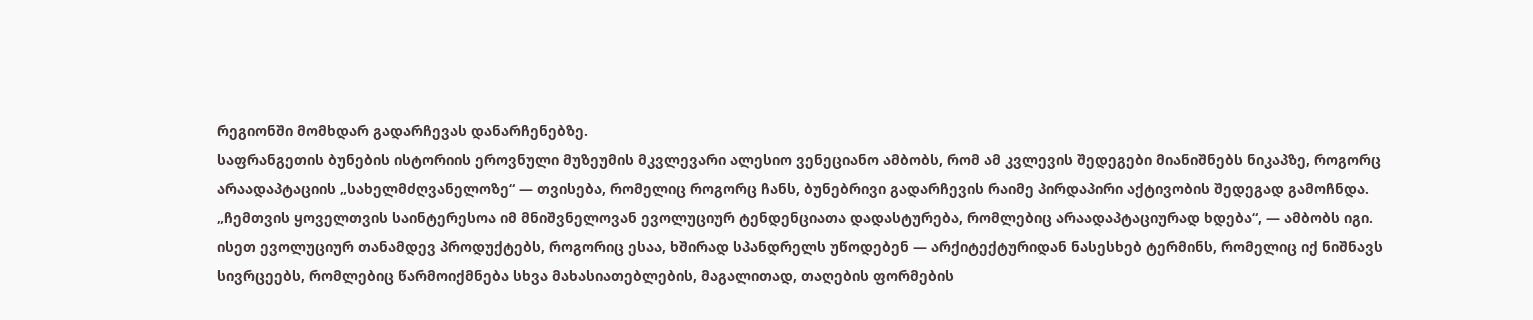რეგიონში მომხდარ გადარჩევას დანარჩენებზე.
საფრანგეთის ბუნების ისტორიის ეროვნული მუზეუმის მკვლევარი ალესიო ვენეციანო ამბობს, რომ ამ კვლევის შედეგები მიანიშნებს ნიკაპზე, როგორც არაადაპტაციის „სახელმძღვანელოზე“ — თვისება, რომელიც როგორც ჩანს, ბუნებრივი გადარჩევის რაიმე პირდაპირი აქტივობის შედეგად გამოჩნდა.
„ჩემთვის ყოველთვის საინტერესოა იმ მნიშვნელოვან ევოლუციურ ტენდენციათა დადასტურება, რომლებიც არაადაპტაციურად ხდება“, — ამბობს იგი.
ისეთ ევოლუციურ თანამდევ პროდუქტებს, როგორიც ესაა, ხშირად სპანდრელს უწოდებენ — არქიტექტურიდან ნასესხებ ტერმინს, რომელიც იქ ნიშნავს სივრცეებს, რომლებიც წარმოიქმნება სხვა მახასიათებლების, მაგალითად, თაღების ფორმების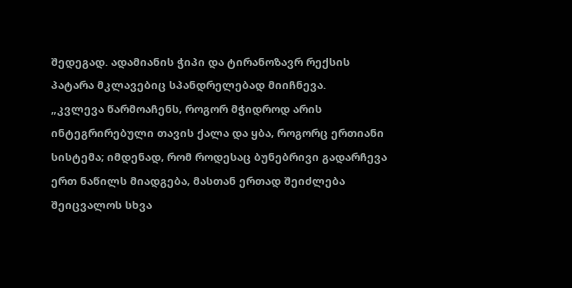შედეგად. ადამიანის ჭიპი და ტირანოზავრ რექსის პატარა მკლავებიც სპანდრელებად მიიჩნევა.
„კვლევა წარმოაჩენს, როგორ მჭიდროდ არის ინტეგრირებული თავის ქალა და ყბა, როგორც ერთიანი სისტემა; იმდენად, რომ როდესაც ბუნებრივი გადარჩევა ერთ ნაწილს მიადგება, მასთან ერთად შეიძლება შეიცვალოს სხვა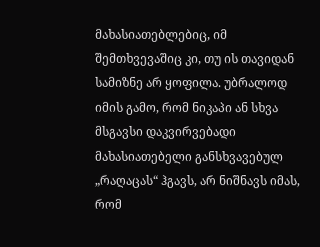მახასიათებლებიც, იმ შემთხვევაშიც კი, თუ ის თავიდან სამიზნე არ ყოფილა. უბრალოდ იმის გამო, რომ ნიკაპი ან სხვა მსგავსი დაკვირვებადი მახასიათებელი განსხვავებულ „რაღაცას“ ჰგავს, არ ნიშნავს იმას, რომ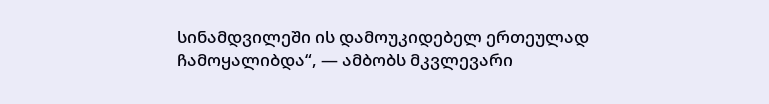სინამდვილეში ის დამოუკიდებელ ერთეულად ჩამოყალიბდა“, — ამბობს მკვლევარი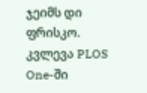ჯეიმს დი ფრისკო.
კვლევა PLOS One-ში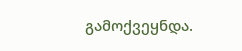გამოქვეყნდა.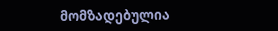მომზადებულია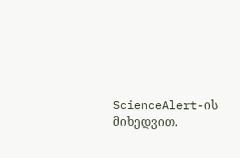ScienceAlert-ის მიხედვით.